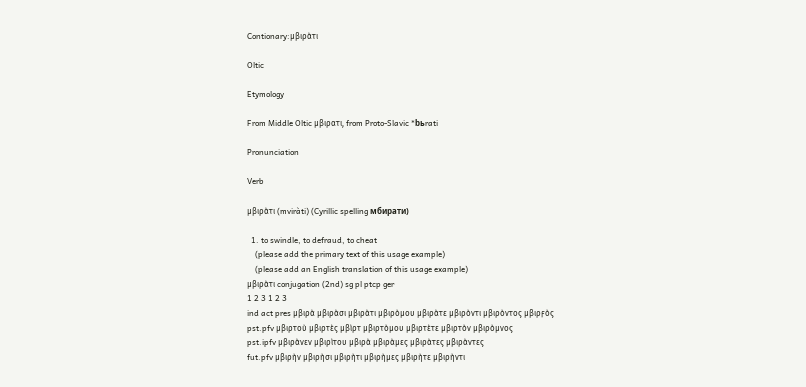Contionary:μβιρὰτι

Oltic

Etymology

From Middle Oltic μβιρατι, from Proto-Slavic *bьrati

Pronunciation

Verb

μβιρὰτι (mviràti) (Cyrillic spelling мбирати)

  1. to swindle, to defraud, to cheat
    (please add the primary text of this usage example)
    (please add an English translation of this usage example)
μβιρὰτι conjugation (2nd) sg pl ptcp ger
1 2 3 1 2 3
ind act pres μβιρὰ μβιρὰσι μβιρὰτι μβιρὸμου μβιρὰτε μβιρὸντι μβιρὸντος μβιρϝὸς
pst.pfv μβιρτοὺ μβιρτὲς μβὶρτ μβιρτὸμου μβιρτὲτε μβιρτὸν μβιρὸμνος
pst.ipfv μβιρὰνεν μβιρὶτου μβιρὰ μβιρὰμες μβιρὰτες μβιρὰντες
fut.pfv μβιρὴν μβιρὴσι μβιρὴτι μβιρὴμες μβιρὴτε μβιρὴντι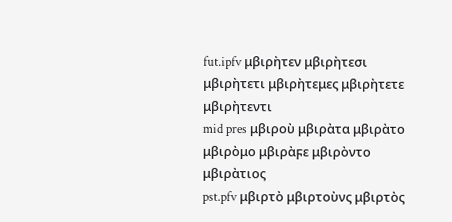fut.ipfv μβιρὴτεν μβιρὴτεσι μβιρὴτετι μβιρὴτεμες μβιρὴτετε μβιρὴτεντι
mid pres μβιροὺ μβιρὰτα μβιρὰτο μβιρὸμο μβιρὰϝε μβιρὸντο μβιρὰτιος
pst.pfv μβιρτὸ μβιρτοὺνς μβιρτὸς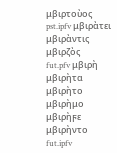μβιρτοὺος
pst.ipfv μβιρὰτει μβιρὰντις μβιρζὸς
fut.pfv μβιρὴ μβιρὴτα μβιρὴτο μβιρὴμο μβιρὴϝε μβιρὴντο
fut.ipfv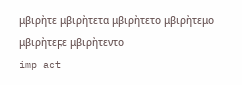μβιρὴτε μβιρὴτετα μβιρὴτετο μβιρὴτεμο μβιρὴτεϝε μβιρὴτεντο
imp act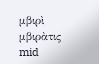μβιρὶ μβιρὰτις
mid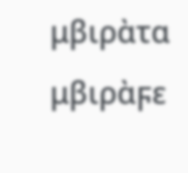μβιρὰτα μβιρὰϝε